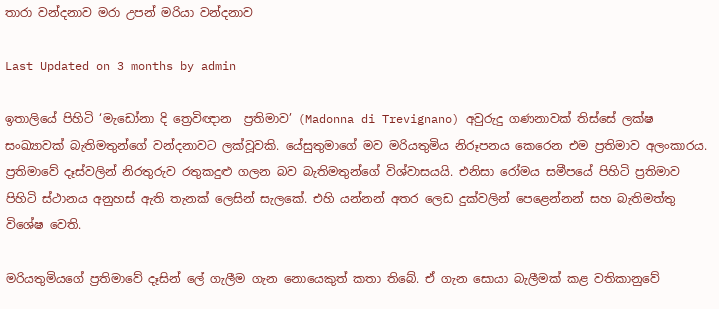තාරා වන්දනාව මරා උපන් මරියා වන්දනාව

Last Updated on 3 months by admin

ඉතාලියේ පිහිටි ‘මැඩෝනා දි ත්‍රෙවිඥාන  ප්‍රතිමාව’ (Madonna di Trevignano) අවුරුදු ගණනාවක් තිස්සේ ලක්ෂ සංඛ්‍යාවක් බැතිමතුන්ගේ වන්දනාවට ලක්වූවකි. යේසුතුමාගේ මව මරියතුමිය නිරූපනය කෙරෙන එම ප්‍රතිමාව අලංකාරය. ප්‍රතිමාවේ දෑස්වලින් නිරතුරුව රතුකදුළු ගලන බව බැතිමතුන්ගේ විශ්වාසයයි. එනිසා රෝමය සමීපයේ පිහිටි ප්‍රතිමාව පිහිටි ස්ථානය අනුහස් ඇති තැනක් ලෙසින් සැලකේ. එහි යන්නන් අතර ලෙඩ දුක්වලින් පෙළෙන්නන් සහ බැතිමත්තු විශේෂ වෙති.

මරියතුමියගේ ප්‍රතිමාවේ දෑසින් ලේ ගැලීම ගැන නොයෙකුත් කතා තිබේ. ඒ ගැන සොයා බැලීමක් කළ වතිකානුවේ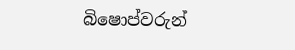බිෂොප්වරුන්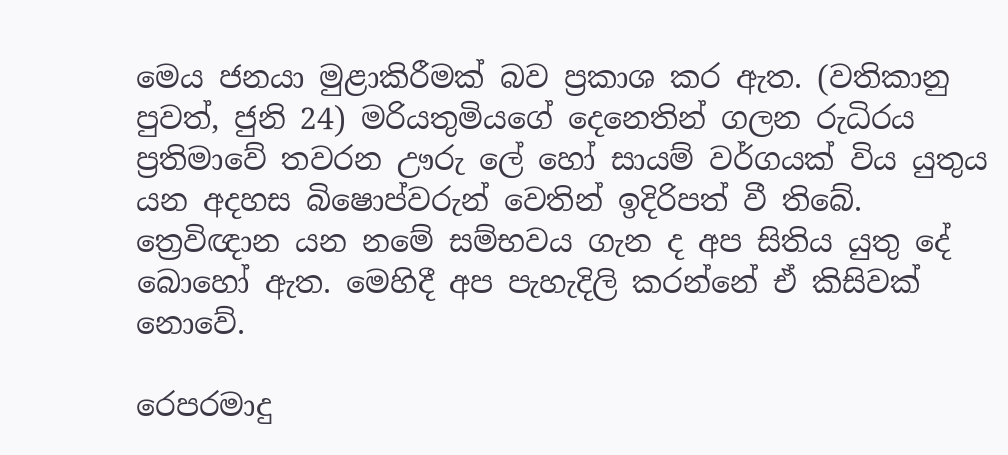මෙය ජනයා මුළාකිරීමක් බව ප්‍රකාශ කර ඇත. (වතිකානු පුවත්, ජුනි 24) මරියතුමියගේ දෙනෙතින් ගලන රුධිරය ප්‍රතිමාවේ තවරන ඌරු ලේ හෝ සායම් වර්ගයක් විය යුතුය යන අදහස බිෂොප්වරුන් වෙතින් ඉදිරිපත් වී තිබේ. ත්‍රෙවිඥාන යන නමේ සම්භවය ගැන ද අප සිතිය යුතු දේ බොහෝ ඇත. මෙහිදී අප පැහැදිලි කරන්නේ ඒ කිසිවක් නොවේ.

රෙපරමාදු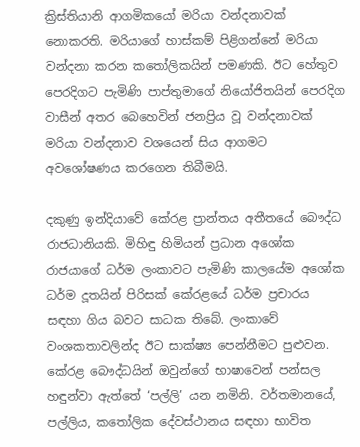ක්‍රිස්තියානි ආගමිකයෝ මරියා වන්දනාවක් නොකරති. මරියාගේ හාස්කම් පිළිගන්නේ මරියා වන්දනා කරන කතෝලිකයින් පමණකි. ඊට හේතුව පෙරදිගට පැමිණි පාප්තුමාගේ නියෝජිතයින් පෙරදිග වාසීන් අතර බෙහෙවින් ජනප්‍රිය වූ වන්දනාවක් මරියා වන්දනාව වශයෙන් සිය ආගමට අවශෝෂණය කරගෙන තිබීමයි.

දකුණු ඉන්දියාවේ කේරළ ප්‍රාන්තය අතීතයේ බෞද්ධ රාජධානියකි. මිහිඳු හිමියන් ප්‍රධාන අශෝක රාජයාගේ ධර්ම ලංකාවට පැමිණි කාලයේම අශෝක ධර්ම දූතයින් පිරිසක් කේරළයේ ධර්ම ප්‍රචාරය සඳහා ගිය බවට සාධක තිබේ. ලංකාවේ වංශකතාවලින්ද ඊට සාක්ෂ්‍ය පෙන්නීමට පුළුවන. කේරළ බෞද්ධයින් ඔවුන්ගේ භාෂාවෙන් පන්සල හඳුන්වා ඇත්තේ ‘පල්ලි’ යන නමිනි. වර්තමානයේ, පල්ලිය, කතෝලික දේවස්ථානය සඳහා භාවිත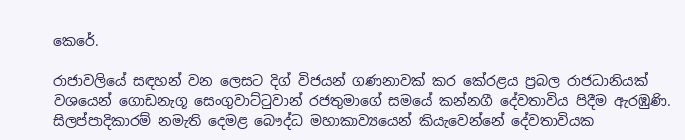කෙරේ.

රාජාවලියේ සඳහන් වන ලෙසට දිග් විජයන් ගණනාවක් කර කේරළය ප්‍රබල රාජධානියක් වශයෙන් ගොඩනැගූ සෙංගුවාට්ටුවාන් රජතුමාගේ සමයේ කන්නගී දේවතාවිය පිදීම ඇරඹුණි. සිලප්පාදිකාරම් නමැති දෙමළ බෞද්ධ මහාකාව්‍යයෙන් කියැවෙන්නේ දේවතාවියක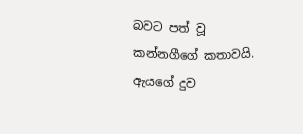බවට පත් වූ කන්නගීගේ කතාවයි. ඇයගේ දුව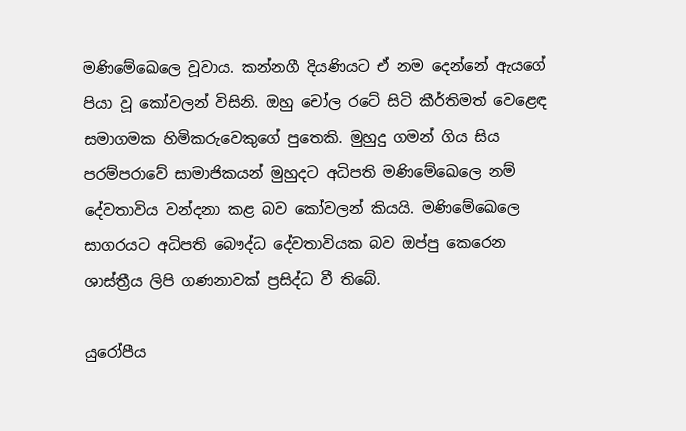මණිමේඛෙලෙ වූවාය. කන්නගී දියණියට ඒ නම දෙන්නේ ඇයගේ පියා වූ කෝවලන් විසිනි. ඔහු චෝල රටේ සිටි කීර්තිමත් වෙළෙඳ සමාගමක හිමිකරුවෙකුගේ පුතෙකි. මුහුදු ගමන් ගිය සිය පරම්පරාවේ සාමාජිකයන් මුහුදට අධිපති මණිමේඛෙලෙ නම් දේවතාවිය වන්දනා කළ බව කෝවලන් කියයි. මණිමේඛෙලෙ සාගරයට අධිපති බෞද්ධ දේවතාවියක බව ඔප්පු කෙරෙන ශාස්ත්‍රීය ලිපි ගණනාවක් ප්‍රසිද්ධ වී තිබේ.

යුරෝපීය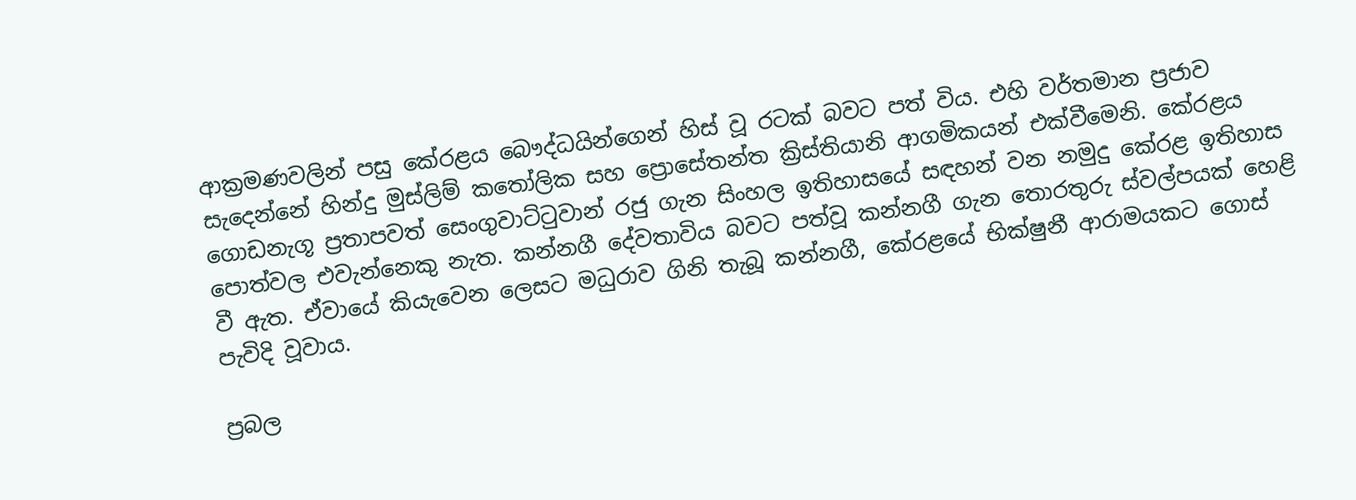ආක්‍රමණවලින් පසු කේරළය බෞද්ධයින්ගෙන් හිස් වූ රටක් බවට පත් විය. එහි වර්තමාන ප්‍රජාව සැදෙන්නේ හින්දු මුස්ලිම් කතෝලික සහ ප්‍රොසේතන්ත ක්‍රිස්තියානි ආගමිකයන් එක්වීමෙනි. කේරළය ගොඩනැගූ ප්‍රතාපවත් සෙංගුවාට්ටුවාන් රජු ගැන සිංහල ඉතිහාසයේ සඳහන් වන නමුදු කේරළ ඉතිහාස පොත්වල එවැන්නෙකු නැත. කන්නගී දේවතාවිය බවට පත්වූ කන්නගී ගැන තොරතුරු ස්වල්පයක් හෙළි වී ඇත. ඒවායේ කියැවෙන ලෙසට මධුරාව ගිනි තැබූ කන්නගී, කේරළයේ භික්ෂුනී ආරාමයකට ගොස් පැවිදි වූවාය.

ප්‍රබල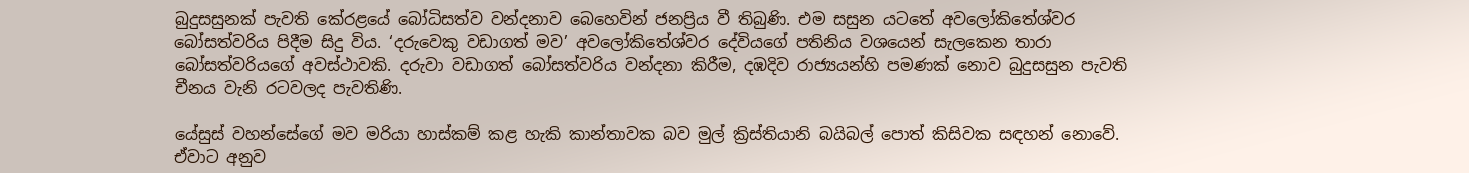බුදුසසුනක් පැවති කේරළයේ බෝධිසත්ව වන්දනාව බෙහෙවින් ජනප්‍රිය වී තිබුණි. එම සසුන යටතේ අවලෝකිතේශ්වර බෝසත්වරිය පිදීම සිදු විය. ‘දරුවෙකු වඩාගත් මව’ අවලෝකිතේශ්වර දේවියගේ පතිනිය වශයෙන් සැලකෙන තාරා බෝසත්වරියගේ අවස්ථාවකි. දරුවා වඩාගත් බෝසත්වරිය වන්දනා කිරීම, දඹදිව රාජ්‍යයන්හි පමණක් නොව බුදුසසුන පැවති චීනය වැනි රටවලද පැවතිණි.

යේසුස් වහන්සේගේ මව මරියා හාස්කම් කළ හැකි කාන්තාවක බව මුල් ක්‍රිස්තියානි බයිබල් පොත් කිසිවක සඳහන් නොවේ. ඒවාට අනුව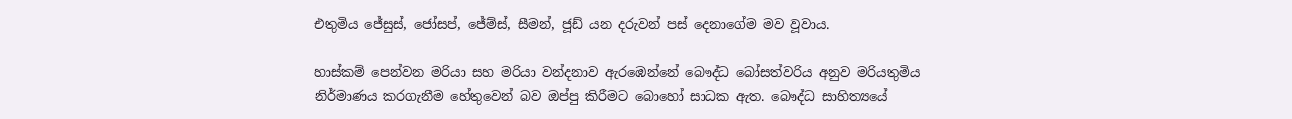එතුමිය ජේසුස්, ජෝසප්, ජේම්ස්, සීමන්, ජූඩ් යන දරුවන් පස් දෙනාගේම මව වූවාය.

හාස්කම් පෙන්වන මරියා සහ මරියා වන්දනාව ඇරඹෙන්නේ බෞද්ධ බෝසත්වරිය අනුව මරියතුමිය නිර්මාණය කරගැනීම හේතුවෙන් බව ඔප්පු කිරීමට බොහෝ සාධක ඇත. බෞද්ධ සාහිත්‍යයේ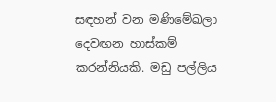සඳහන් වන මණිමේඛලා දෙවඟන හාස්කම් කරන්නියකි. මඩු පල්ලිය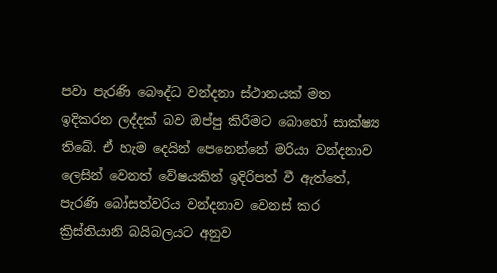පවා පැරණි බෞද්ධ වන්දනා ස්ථානයක් මත ඉදිකරන ලද්දක් බව ඔප්පු කිරීමට බොහෝ සාක්ෂ්‍ය තිබේ. ඒ හැම දෙයින් පෙනෙන්නේ මරියා වන්දනාව ලෙසින් වෙනත් වේෂයකින් ඉදිරිපත් වී ඇත්තේ, පැරණි බෝසත්වරිය වන්දනාව වෙනස් කර ක්‍රිස්තියානි බයිබලයට අනුව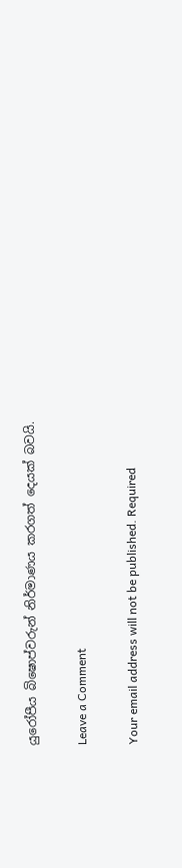යුරෝපීය බිෂොප්වරුන් නිර්මාණය කරගත් දෙයක් බවයි.

Leave a Comment

Your email address will not be published. Required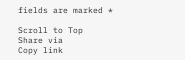fields are marked *

Scroll to Top
Share via
Copy link